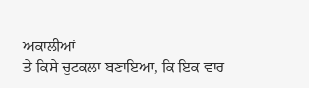ਅਕਾਲੀਆਂ
ਤੇ ਕਿਸੇ ਚੁਟਕਲਾ ਬਣਾਇਆ, ਕਿ ਇਕ ਵਾਰ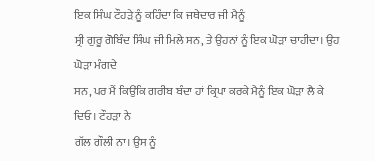ਇਕ ਸਿੰਘ ਟੌਹੜੇ ਨੂੰ ਕਹਿੰਦਾ ਕਿ ਜਥੇਦਾਰ ਜੀ ਮੈਨੂੰ
ਸ੍ਰੀ ਗੁਰੂ ਗੋਬਿੰਦ ਸਿੰਘ ਜੀ ਮਿਲੇ ਸਨ, ਤੇ ਉਹਨਾਂ ਨੂੰ ਇਕ ਘੋੜਾ ਚਾਹੀਦਾ। ਉਹ ਘੋੜਾ ਮੰਗਦੇ
ਸਨ, ਪਰ ਮੈਂ ਕਿਉਂਕਿ ਗਰੀਬ ਬੰਦਾ ਹਾਂ ਕ੍ਰਿਪਾ ਕਰਕੇ ਮੈਨੂੰ ਇਕ ਘੋੜਾ ਲੈ ਕੇ ਦਿਓ। ਟੌਹੜਾ ਨੇ
ਗੱਲ ਗੌਲੀ ਨਾ। ਉਸ ਨੂੰ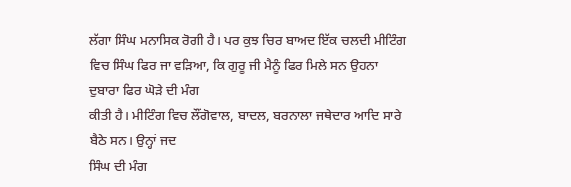ਲੱਗਾ ਸਿੰਘ ਮਨਾਸਿਕ ਰੋਗੀ ਹੈ। ਪਰ ਕੁਝ ਚਿਰ ਬਾਅਦ ਇੱਕ ਚਲਦੀ ਮੀਟਿੰਗ
ਵਿਚ ਸਿੰਘ ਫਿਰ ਜਾ ਵੜਿਆ, ਕਿ ਗੁਰੂ ਜੀ ਮੈਨੂੰ ਫਿਰ ਮਿਲੇ ਸਨ ਉਹਨਾ ਦੁਬਾਰਾ ਫਿਰ ਘੋੜੇ ਦੀ ਮੰਗ
ਕੀਤੀ ਹੈ। ਮੀਟਿੰਗ ਵਿਚ ਲੌਂਗੋਵਾਲ, ਬਾਦਲ, ਬਰਨਾਲਾ ਜਥੇਦਾਰ ਆਦਿ ਸਾਰੇ ਬੈਠੇ ਸਨ। ਉਨ੍ਹਾਂ ਜਦ
ਸਿੰਘ ਦੀ ਮੰਗ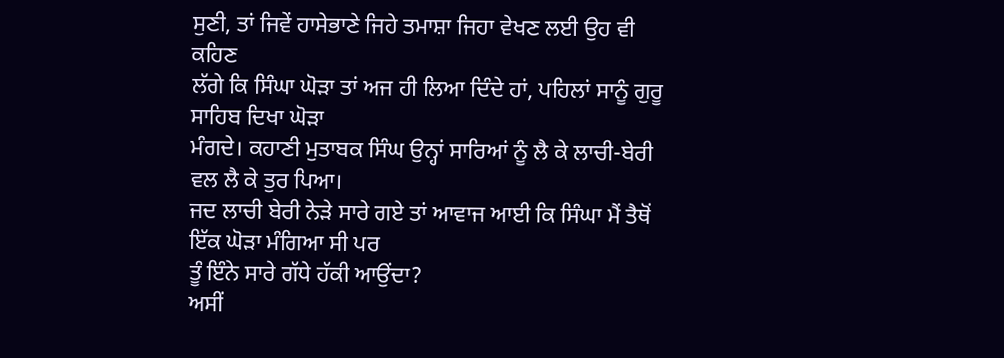ਸੁਣੀ, ਤਾਂ ਜਿਵੇਂ ਹਾਸੇਭਾਣੇ ਜਿਹੇ ਤਮਾਸ਼ਾ ਜਿਹਾ ਵੇਖਣ ਲਈ ਉਹ ਵੀ ਕਹਿਣ
ਲੱਗੇ ਕਿ ਸਿੰਘਾ ਘੋੜਾ ਤਾਂ ਅਜ ਹੀ ਲਿਆ ਦਿੰਦੇ ਹਾਂ, ਪਹਿਲਾਂ ਸਾਨੂੰ ਗੁਰੂ ਸਾਹਿਬ ਦਿਖਾ ਘੋੜਾ
ਮੰਗਦੇ। ਕਹਾਣੀ ਮੁਤਾਬਕ ਸਿੰਘ ਉਨ੍ਹਾਂ ਸਾਰਿਆਂ ਨੂੰ ਲੈ ਕੇ ਲਾਚੀ-ਬੇਰੀ ਵਲ ਲੈ ਕੇ ਤੁਰ ਪਿਆ।
ਜਦ ਲਾਚੀ ਬੇਰੀ ਨੇੜੇ ਸਾਰੇ ਗਏ ਤਾਂ ਆਵਾਜ ਆਈ ਕਿ ਸਿੰਘਾ ਮੈਂ ਤੈਥੋਂ ਇੱਕ ਘੋੜਾ ਮੰਗਿਆ ਸੀ ਪਰ
ਤੂੰ ਇੰਨੇ ਸਾਰੇ ਗੱਧੇ ਹੱਕੀ ਆਉਂਦਾ?
ਅਸੀਂ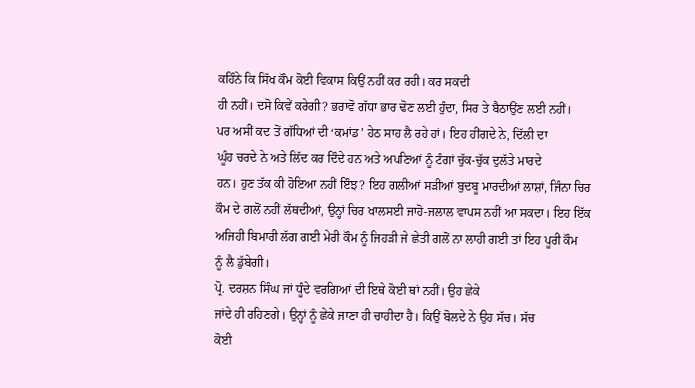ਕਹਿੰਨੇ ਕਿ ਸਿੱਖ ਕੌਮ ਕੋਈ ਵਿਕਾਸ ਕਿਉਂ ਨਹੀਂ ਕਰ ਰਹੀ। ਕਰ ਸਕਦੀ
ਹੀ ਨਹੀਂ। ਦਸੋ ਕਿਵੇਂ ਕਰੇਗੀ? ਭਰਾਵੋ ਗੱਧਾ ਭਾਰ ਢੋਣ ਲਈ ਹੁੰਦਾ, ਸਿਰ ਤੇ ਬੈਠਾਉਂਣ ਲਈ ਨਹੀਂ।
ਪਰ ਅਸੀਂ ਕਦ ਤੋਂ ਗੱਧਿਆਂ ਦੀ ‘ਕਮਾਂਡ’ ਹੇਠ ਸਾਹ ਲੈ ਰਹੇ ਹਾਂ। ਇਹ ਹੀਂਗਦੇ ਨੇ, ਦਿੱਲੀ ਦਾ
ਘੂੰਹ ਚਰਦੇ ਨੇ ਅਤੇ ਲਿੱਦ ਕਰ ਦਿੰਦੇ ਹਨ ਅਤੇ ਅਪਣਿਆਂ ਨੂੰ ਟੰਗਾਂ ਚੁੱਕ-ਚੁੱਕ ਦੁਲੱਤੇ ਮਾਰਦੇ
ਹਨ। ਹੁਣ ਤੱਕ ਕੀ ਹੋਇਆ ਨਹੀਂ ਇੰਝ? ਇਹ ਗਲੀਆਂ ਸੜੀਆਂ ਬੁਦਬੂ ਮਾਰਦੀਆਂ ਲਾਸ਼ਾਂ, ਜਿੰਨਾ ਚਿਰ
ਕੌਮ ਦੇ ਗਲੋਂ ਨਹੀਂ ਲੱਥਦੀਆਂ, ਉਨ੍ਹਾਂ ਚਿਰ ਖਾਲਸਈ ਜਾਹੋ-ਜਲਾਲ ਵਾਪਸ ਨਹੀਂ ਆ ਸਕਦਾ। ਇਹ ਇੱਕ
ਅਜਿਹੀ ਬਿਮਾਰੀ ਲੱਗ ਗਈ ਮੇਰੀ ਕੌਮ ਨੂੰ ਜਿਹੜੀ ਜੇ ਛੇਤੀ ਗਲੋਂ ਨਾ ਲਾਹੀ ਗਈ ਤਾਂ ਇਹ ਪੂਰੀ ਕੌਮ
ਨੂੰ ਲੈ ਡੁੱਬੇਗੀ।
ਪ੍ਰੋ. ਦਰਸ਼ਨ ਸਿੰਘ ਜਾਂ ਧੂੰਦੇ ਵਰਗਿਆਂ ਦੀ ਇਥੇ ਕੋਈ ਥਾਂ ਨਹੀਂ। ਉਹ ਛੇਕੇ
ਜਾਂਦੇ ਹੀ ਰਹਿਣਗੇ। ਉਨ੍ਹਾਂ ਨੂੰ ਛੇਕੇ ਜਾਣਾ ਹੀ ਚਾਹੀਦਾ ਹੈ। ਕਿਉਂ ਬੋਲਦੇ ਨੇ ਉਹ ਸੱਚ। ਸੱਚ
ਕੋਈ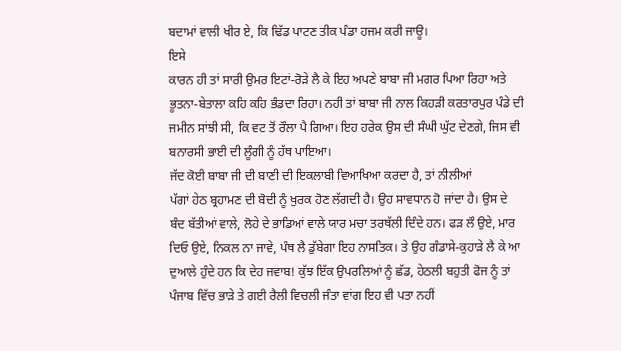ਬਦਾਮਾਂ ਵਾਲੀ ਖੀਰ ਏ, ਕਿ ਢਿੱਡ ਪਾਟਣ ਤੀਕ ਪੰਡਾ ਹਜਮ ਕਰੀ ਜਾਊ।
ਇਸੇ
ਕਾਰਨ ਹੀ ਤਾਂ ਸਾਰੀ ਉਮਰ ਇਟਾਂ-ਰੋੜੇ ਲੈ ਕੇ ਇਹ ਅਪਣੇ ਬਾਬਾ ਜੀ ਮਗਰ ਪਿਆ ਰਿਹਾ ਅਤੇ
ਭੂਤਨਾ-ਬੇਤਾਲਾ ਕਹਿ ਕਹਿ ਭੰਡਦਾ ਰਿਹਾ। ਨਹੀ ਤਾਂ ਬਾਬਾ ਜੀ ਨਾਲ ਕਿਹੜੀ ਕਰਤਾਰਪੁਰ ਪੰਡੇ ਦੀ
ਜਮੀਨ ਸਾਂਝੀ ਸੀ, ਕਿ ਵਟ ਤੋਂ ਰੌਲਾ ਪੈ ਗਿਆ। ਇਹ ਹਰੇਕ ਉਸ ਦੀ ਸੰਘੀ ਘੁੱਟ ਦੇਣਗੇ, ਜਿਸ ਵੀ
ਬਨਾਰਸੀ ਭਾਈ ਦੀ ਲੂੰਗੀ ਨੂੰ ਹੱਥ ਪਾਇਆ।
ਜੱਦ ਕੋਈ ਬਾਬਾ ਜੀ ਦੀ ਬਾਣੀ ਦੀ ਇਕਲਾਬੀ ਵਿਆਖਿਆ ਕਰਦਾ ਹੈ, ਤਾਂ ਨੀਲੀਆਂ
ਪੱਗਾਂ ਹੇਠ ਬ੍ਰਹਾਮਣ ਦੀ ਬੋਦੀ ਨੂੰ ਖੁਰਕ ਹੋਣ ਲੱਗਦੀ ਹੈ। ਉਹ ਸਾਵਧਾਨ ਹੋ ਜਾਂਦਾ ਹੈ। ਉਸ ਦੇ
ਬੰਦ ਬੱਤੀਆਂ ਵਾਲੇ, ਲੋਹੇ ਦੇ ਭਾਡਿਆਂ ਵਾਲੇ ਯਾਰ ਮਚਾ ਤਰਥੱਲੀ ਦਿੰਦੇ ਹਨ। ਫੜ ਲੌ ਉਏ, ਮਾਰ
ਦਿਓ ਉਏ, ਨਿਕਲ ਨਾ ਜਾਵੇ, ਪੰਥ ਲੈ ਡੁੱਬੇਗਾ ਇਹ ਨਾਸਤਿਕ। ਤੇ ਉਹ ਗੰਡਾਸੇ-ਕੁਹਾੜੇ ਲੈ ਕੇ ਆ
ਦੁਆਲੇ ਹੁੰਦੇ ਹਨ ਕਿ ਦੇਹ ਜਵਾਬ! ਕੁੱਝ ਇੱਕ ਉਪਰਲਿਆਂ ਨੂੰ ਛੱਡ, ਹੇਠਲੀ ਬਹੁਤੀ ਫੋਜ ਨੂੰ ਤਾਂ
ਪੰਜਾਬ ਵਿੱਚ ਭਾੜੇ ਤੇ ਗਈ ਰੈਲੀ ਵਿਚਲੀ ਜੰਤਾ ਵਾਂਗ ਇਹ ਵੀ ਪਤਾ ਨਹੀਂ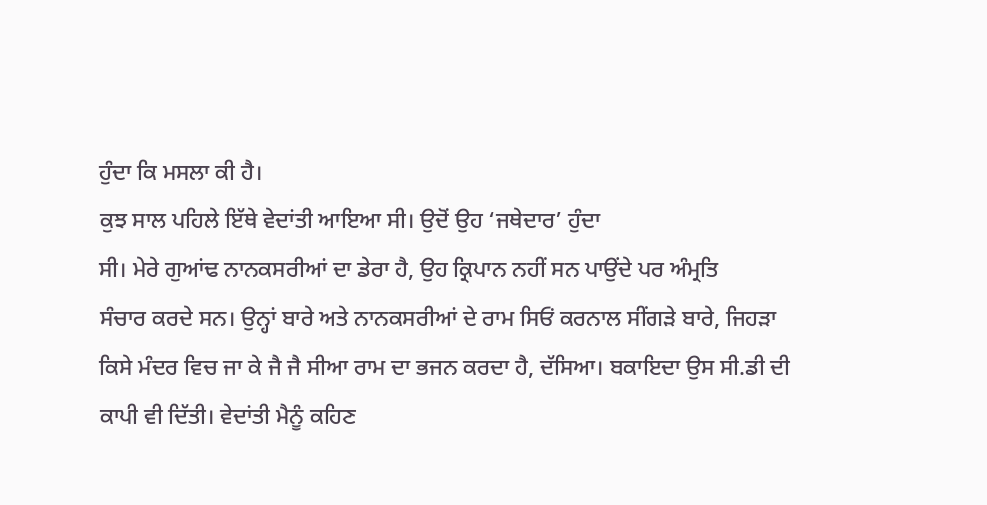ਹੁੰਦਾ ਕਿ ਮਸਲਾ ਕੀ ਹੈ।
ਕੁਝ ਸਾਲ ਪਹਿਲੇ ਇੱਥੇ ਵੇਦਾਂਤੀ ਆਇਆ ਸੀ। ਉਦੋਂ ਉਹ ‘ਜਥੇਦਾਰ’ ਹੁੰਦਾ
ਸੀ। ਮੇਰੇ ਗੁਆਂਢ ਨਾਨਕਸਰੀਆਂ ਦਾ ਡੇਰਾ ਹੈ, ਉਹ ਕ੍ਰਿਪਾਨ ਨਹੀਂ ਸਨ ਪਾਉਂਦੇ ਪਰ ਅੰਮ੍ਰਤਿ
ਸੰਚਾਰ ਕਰਦੇ ਸਨ। ਉਨ੍ਹਾਂ ਬਾਰੇ ਅਤੇ ਨਾਨਕਸਰੀਆਂ ਦੇ ਰਾਮ ਸਿਓਂ ਕਰਨਾਲ ਸੀਂਗੜੇ ਬਾਰੇ, ਜਿਹੜਾ
ਕਿਸੇ ਮੰਦਰ ਵਿਚ ਜਾ ਕੇ ਜੈ ਜੈ ਸੀਆ ਰਾਮ ਦਾ ਭਜਨ ਕਰਦਾ ਹੈ, ਦੱਸਿਆ। ਬਕਾਇਦਾ ਉਸ ਸੀ.ਡੀ ਦੀ
ਕਾਪੀ ਵੀ ਦਿੱਤੀ। ਵੇਦਾਂਤੀ ਮੈਨੂੰ ਕਹਿਣ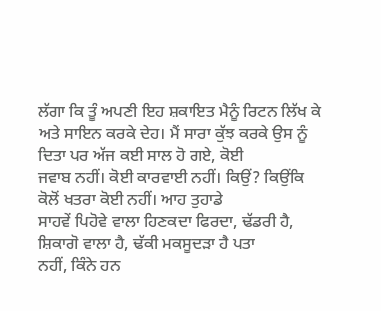ਲੱਗਾ ਕਿ ਤੂੰ ਅਪਣੀ ਇਹ ਸ਼ਕਾਇਤ ਮੈਨੂੰ ਰਿਟਨ ਲਿੱਖ ਕੇ
ਅਤੇ ਸਾਇਨ ਕਰਕੇ ਦੇਹ। ਮੈਂ ਸਾਰਾ ਕੁੱਝ ਕਰਕੇ ਉਸ ਨੂੰ ਦਿਤਾ ਪਰ ਅੱਜ ਕਈ ਸਾਲ ਹੋ ਗਏ, ਕੋਈ
ਜਵਾਬ ਨਹੀਂ। ਕੋਈ ਕਾਰਵਾਈ ਨਹੀਂ। ਕਿਉਂ? ਕਿਉਂਕਿ ਕੋਲੋਂ ਖਤਰਾ ਕੋਈ ਨਹੀਂ। ਆਹ ਤੁਹਾਡੇ
ਸਾਹਵੇਂ ਪਿਹੋਵੇ ਵਾਲਾ ਹਿਣਕਦਾ ਫਿਰਦਾ, ਢੱਡਰੀ ਹੈ, ਸ਼ਿਕਾਗੋ ਵਾਲਾ ਹੈ, ਢੱਕੀ ਮਕਸੂਦੜਾ ਹੈ ਪਤਾ
ਨਹੀਂ, ਕਿੰਨੇ ਹਨ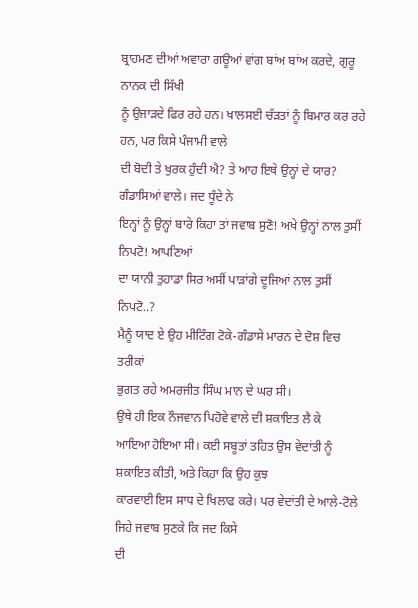ਬ੍ਰਾਹਮਣ ਦੀਆਂ ਅਵਾਰਾ ਗਊਆਂ ਵਾਂਗ ਬਾਂਅ ਬਾਂਅ ਕਰਦੇ, ਗੁਰੂ ਨਾਨਕ ਦੀ ਸਿੱਖੀ
ਨੂੰ ਉਜਾੜਦੇ ਫਿਰ ਰਹੇ ਹਨ। ਖਾਲਸਈ ਚੱੜਤਾਂ ਨੂੰ ਬਿਮਾਰ ਕਰ ਰਹੇ ਹਨ, ਪਰ ਕਿਸੇ ਪੰਜਾਮੀ ਵਾਲੇ
ਦੀ ਬੋਦੀ ਤੇ ਖੁਰਕ ਹੁੰਦੀ ਐ? ਤੇ ਆਹ ਇਥੇ ਉਨ੍ਹਾਂ ਦੇ ਯਾਰ? ਗੰਡਾਸਿਆਂ ਵਾਲੇ। ਜਦ ਧੂੰਦੇ ਨੇ
ਇਨ੍ਹਾਂ ਨੂੰ ਉਨ੍ਹਾਂ ਬਾਰੇ ਕਿਹਾ ਤਾਂ ਜਵਾਬ ਸੁਣੋ! ਅਖੇ ਉਨ੍ਹਾਂ ਨਾਲ ਤੁਸੀਂ ਨਿਪਟੋ! ਆਪਣਿਆਂ
ਦਾ ਯਾਨੀ ਤੁਹਾਡਾ ਸਿਰ ਅਸੀਂ ਪਾੜਾਂਗੇ ਦੂਜਿਆਂ ਨਾਲ ਤੁਸੀਂ ਨਿਪਟੋ..?
ਮੈਨੂੰ ਯਾਦ ਏ ਉਹ ਮੀਟਿੰਗ ਟੋਕੇ-ਗੰਡਾਸੇ ਮਾਰਨ ਦੇ ਦੋਸ਼ ਵਿਚ ਤਰੀਕਾਂ
ਭੁਗਤ ਰਹੇ ਅਮਰਜੀਤ ਸਿੰਘ ਮਾਨ ਦੇ ਘਰ ਸੀ।
ਉਥੇ ਹੀ ਇਕ ਨੌਜਵਾਨ ਪਿਹੋਵੇ ਵਾਲੇ ਦੀ ਸ਼ਕਾਇਤ ਲੈ ਕੇ
ਆਇਆ ਹੋਇਆ ਸੀ। ਕਈ ਸਬੂਤਾਂ ਤਹਿਤ ਉਸ ਵੇਦਾਂਤੀ ਨੂੰ ਸ਼ਕਾਇਤ ਕੀਤੀ, ਅਤੇ ਕਿਹਾ ਕਿ ਉਹ ਕੁਝ
ਕਾਰਵਾਈ ਇਸ ਸਾਧ ਦੇ ਖਿਲਾਫ ਕਰੇ। ਪਰ ਵੇਦਾਂਤੀ ਦੇ ਆਲੇ-ਟੋਲੇ ਜਿਹੇ ਜਵਾਬ ਸੁਣਕੇ ਕਿ ਜਦ ਕਿਸੇ
ਦੀ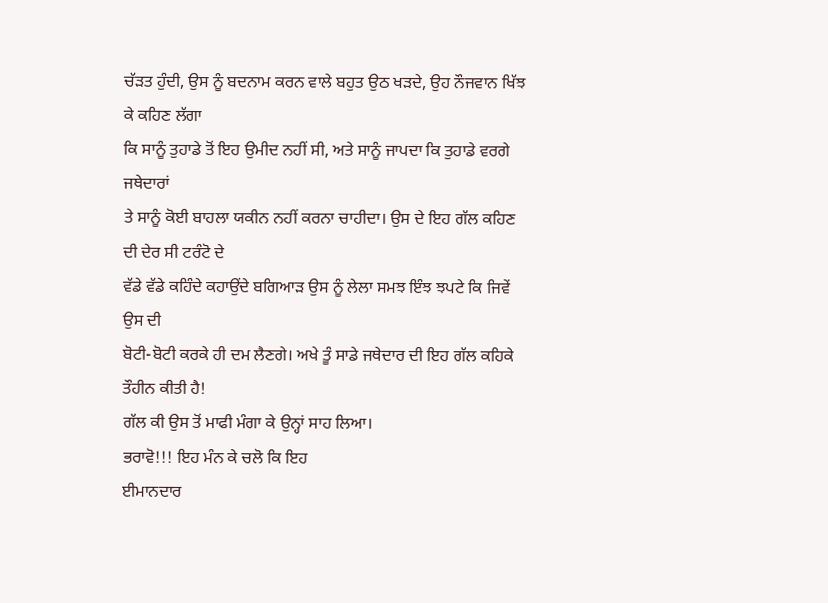ਚੱੜਤ ਹੁੰਦੀ, ਉਸ ਨੂੰ ਬਦਨਾਮ ਕਰਨ ਵਾਲੇ ਬਹੁਤ ਉਠ ਖੜਦੇ, ਉਹ ਨੌਜਵਾਨ ਖਿੱਝ ਕੇ ਕਹਿਣ ਲੱਗਾ
ਕਿ ਸਾਨੂੰ ਤੁਹਾਡੇ ਤੋਂ ਇਹ ਉਮੀਦ ਨਹੀਂ ਸੀ, ਅਤੇ ਸਾਨੂੰ ਜਾਪਦਾ ਕਿ ਤੁਹਾਡੇ ਵਰਗੇ ਜਥੇਦਾਰਾਂ
ਤੇ ਸਾਨੂੰ ਕੋਈ ਬਾਹਲਾ ਯਕੀਨ ਨਹੀਂ ਕਰਨਾ ਚਾਹੀਦਾ। ਉਸ ਦੇ ਇਹ ਗੱਲ ਕਹਿਣ ਦੀ ਦੇਰ ਸੀ ਟਰੰਟੋ ਦੇ
ਵੱਡੇ ਵੱਡੇ ਕਹਿੰਦੇ ਕਹਾਉਂਦੇ ਬਗਿਆੜ ਉਸ ਨੂੰ ਲੇਲਾ ਸਮਝ ਇੰਝ ਝਪਟੇ ਕਿ ਜਿਵੇਂ ਉਸ ਦੀ
ਬੋਟੀ-ਬੋਟੀ ਕਰਕੇ ਹੀ ਦਮ ਲੈਣਗੇ। ਅਖੇ ਤੂੰ ਸਾਡੇ ਜਥੇਦਾਰ ਦੀ ਇਹ ਗੱਲ ਕਹਿਕੇ ਤੌਹੀਨ ਕੀਤੀ ਹੈ!
ਗੱਲ ਕੀ ਉਸ ਤੋਂ ਮਾਫੀ ਮੰਗਾ ਕੇ ਉਨ੍ਹਾਂ ਸਾਹ ਲਿਆ।
ਭਰਾਵੋ!!! ਇਹ ਮੰਨ ਕੇ ਚਲੋ ਕਿ ਇਹ
ਈਮਾਨਦਾਰ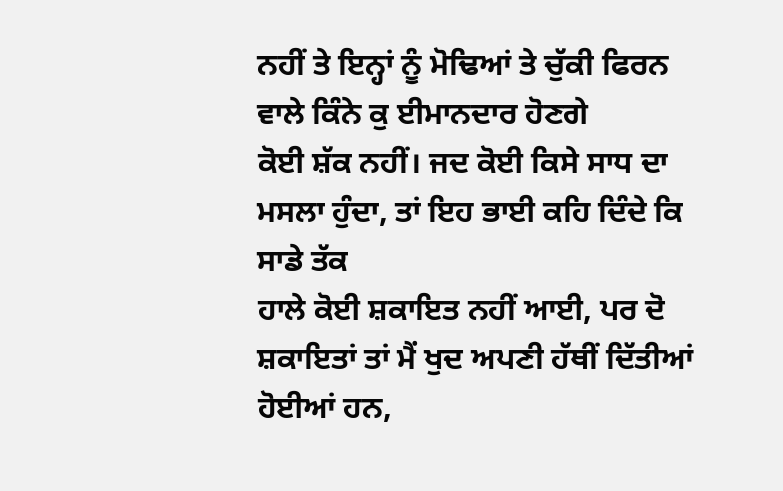ਨਹੀਂ ਤੇ ਇਨ੍ਹਾਂ ਨੂੰ ਮੋਢਿਆਂ ਤੇ ਚੁੱਕੀ ਫਿਰਨ ਵਾਲੇ ਕਿੰਨੇ ਕੁ ਈਮਾਨਦਾਰ ਹੋਣਗੇ
ਕੋਈ ਸ਼ੱਕ ਨਹੀਂ। ਜਦ ਕੋਈ ਕਿਸੇ ਸਾਧ ਦਾ ਮਸਲਾ ਹੁੰਦਾ, ਤਾਂ ਇਹ ਭਾਈ ਕਹਿ ਦਿੰਦੇ ਕਿ ਸਾਡੇ ਤੱਕ
ਹਾਲੇ ਕੋਈ ਸ਼ਕਾਇਤ ਨਹੀਂ ਆਈ, ਪਰ ਦੋ ਸ਼ਕਾਇਤਾਂ ਤਾਂ ਮੈਂ ਖੁਦ ਅਪਣੀ ਹੱਥੀਂ ਦਿੱਤੀਆਂ ਹੋਈਆਂ ਹਨ,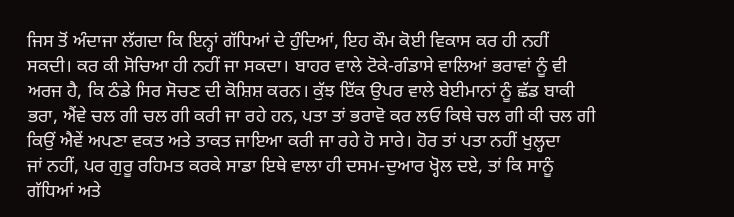ਜਿਸ ਤੋਂ ਅੰਦਾਜਾ ਲੱਗਦਾ ਕਿ ਇਨ੍ਹਾਂ ਗੱਧਿਆਂ ਦੇ ਹੁੰਦਿਆਂ, ਇਹ ਕੌਮ ਕੋਈ ਵਿਕਾਸ ਕਰ ਹੀ ਨਹੀਂ
ਸਕਦੀ। ਕਰ ਕੀ ਸੋਚਿਆ ਹੀ ਨਹੀਂ ਜਾ ਸਕਦਾ। ਬਾਹਰ ਵਾਲੇ ਟੋਕੇ-ਗੰਡਾਸੇ ਵਾਲਿਆਂ ਭਰਾਵਾਂ ਨੂੰ ਵੀ
ਅਰਜ ਹੈ, ਕਿ ਠੰਡੇ ਸਿਰ ਸੋਚਣ ਦੀ ਕੋਸ਼ਿਸ਼ ਕਰਨ। ਕੁੱਝ ਇੱਕ ਉਪਰ ਵਾਲੇ ਬੇਈਮਾਨਾਂ ਨੂੰ ਛੱਡ ਬਾਕੀ
ਭਰਾ, ਐਂਵੇ ਚਲ ਗੀ ਚਲ ਗੀ ਕਰੀ ਜਾ ਰਹੇ ਹਨ, ਪਤਾ ਤਾਂ ਭਰਾਵੋ ਕਰ ਲਓ ਕਿਥੇ ਚਲ ਗੀ ਕੀ ਚਲ ਗੀ
ਕਿਉਂ ਐਵੇਂ ਅਪਣਾ ਵਕਤ ਅਤੇ ਤਾਕਤ ਜਾਇਆ ਕਰੀ ਜਾ ਰਹੇ ਹੋ ਸਾਰੇ। ਹੋਰ ਤਾਂ ਪਤਾ ਨਹੀਂ ਖੁਲ੍ਹਦਾ
ਜਾਂ ਨਹੀਂ, ਪਰ ਗੁਰੂ ਰਹਿਮਤ ਕਰਕੇ ਸਾਡਾ ਇਥੇ ਵਾਲਾ ਹੀ ਦਸਮ-ਦੁਆਰ ਖ੍ਹੋਲ ਦਏ, ਤਾਂ ਕਿ ਸਾਨੂੰ
ਗੱਧਿਆਂ ਅਤੇ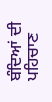ਬੰਦਿਆਂ ਦੀ ਪਹਿਚਾਣ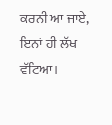ਕਰਨੀ ਆ ਜਾਏ, ਇਨਾਂ ਹੀ ਲੱਖ ਵੱਟਿਆ।